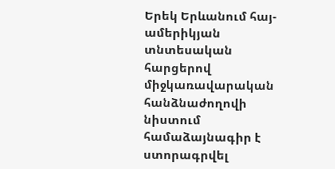Երեկ Երևանում հայ-ամերիկյան տնտեսական հարցերով միջկառավարական հանձնաժողովի նիստում համաձայնագիր է ստորագրվել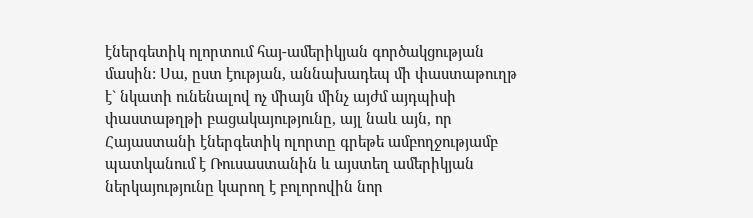էներգետիկ ոլորտում հայ-ամերիկյան գործակցության մասին: Սա, ըստ էության, աննախադեպ մի փաստաթուղթ է` նկատի ունենալով ոչ միայն մինչ այժմ այդպիսի փաստաթղթի բացակայությունը, այլ նաև այն, որ Հայաստանի էներգետիկ ոլորտը գրեթե ամբողջությամբ պատկանում է Ռուսաստանին և այստեղ ամերիկյան ներկայությունը կարող է բոլորովին նոր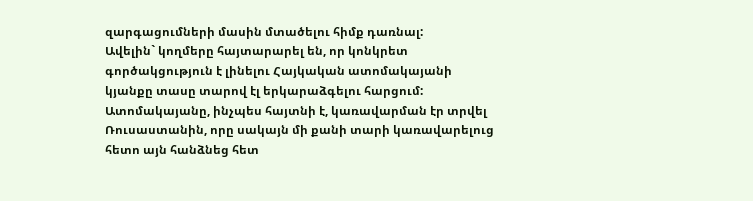զարգացումների մասին մտածելու հիմք դառնալ:
Ավելին` կողմերը հայտարարել են, որ կոնկրետ գործակցություն է լինելու Հայկական ատոմակայանի կյանքը տասը տարով էլ երկարաձգելու հարցում: Ատոմակայանը, ինչպես հայտնի է, կառավարման էր տրվել Ռուսաստանին, որը սակայն մի քանի տարի կառավարելուց հետո այն հանձնեց հետ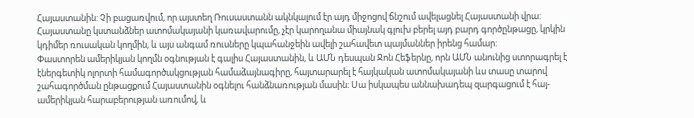Հայաստանին: Չի բացառվում, որ այստեղ Ռուսաստանն ակնկալում էր այդ միջոցով ճնշում ավելացնել Հայաստանի վրա: Հայաստանը կստանձներ ատոմակայանի կառավարումը, չէր կարողանա միայնակ գլուխ բերել այդ բարդ գործընթացը, կրկին կդիմեր ռուսական կողմին, և այս անգամ ռուսները կպահանջեին ավելի շահավետ պայմաններ իրենց համար:
Փաստորեն ամերիկյան կողմն օգնության է գալիս Հայաստանին, և ԱՄՆ դեսպան Ջոն Հեֆերնը, որն ԱՄՆ անունից ստորագրել է էներգետիկ ոլորտի համագործակցության համաձայնագիրը, հայտարարել է հայկական ատոմակայանի ևս տասը տարով շահագործման ընթացքում Հայաստանին օգնելու հանձնառության մասին: Սա իսկապես աննախադեպ զարգացում է հայ-ամերիկյան հարաբերության առումով, և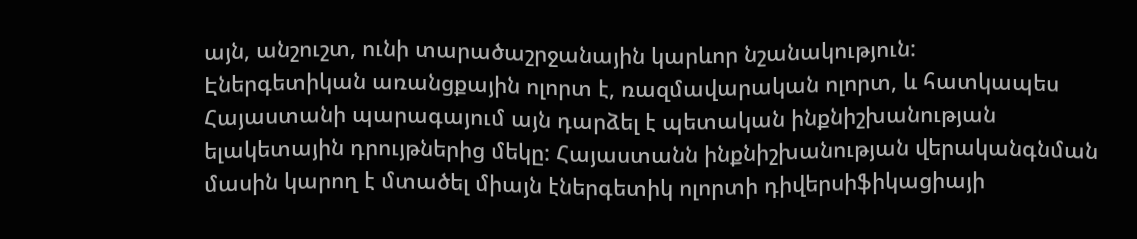այն, անշուշտ, ունի տարածաշրջանային կարևոր նշանակություն:
Էներգետիկան առանցքային ոլորտ է, ռազմավարական ոլորտ, և հատկապես Հայաստանի պարագայում այն դարձել է պետական ինքնիշխանության ելակետային դրույթներից մեկը: Հայաստանն ինքնիշխանության վերականգնման մասին կարող է մտածել միայն էներգետիկ ոլորտի դիվերսիֆիկացիայի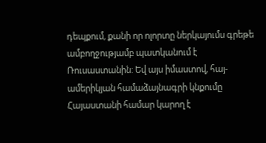դեպքում, քանի որ ոլորտը ներկայումս գրեթե ամբողջությամբ պատկանում է Ռուսաստանին: Եվ այս իմաստով, հայ-ամերիկյան համաձայնագրի կնքումը Հայաստանի համար կարող է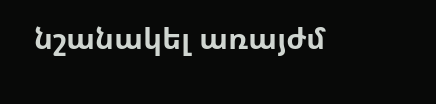նշանակել առայժմ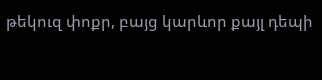թեկուզ փոքր, բայց կարևոր քայլ դեպի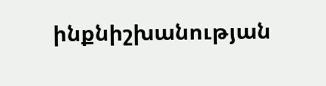ինքնիշխանության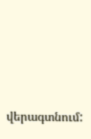վերագտնում: